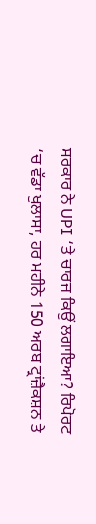ਸਰਕਾਰ ਨੇ UPI ‘ਤੇ ਚਾਰਜ ਕਿਉਂ ਲਗਾਇਆ? ਰਿਪੋਰਟ ‘ਚ ਵੱਡਾ ਖੁਲਾਸਾ, ਹਰ ਮਹੀਨੇ 150 ਅਰਬ ਟ੍ਰਾਂਜ਼ੈਕਸ਼ਨ ਤੇ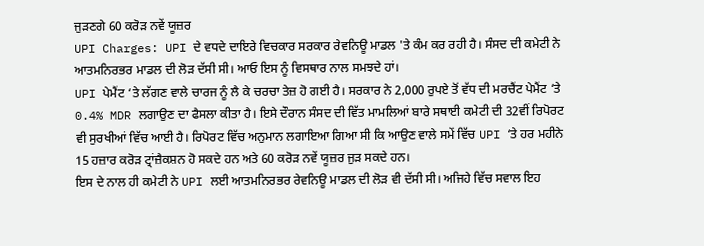ਜੁੜਣਗੇ 60 ਕਰੋੜ ਨਵੇਂ ਯੂਜ਼ਰ
UPI Charges: UPI ਦੇ ਵਧਦੇ ਦਾਇਰੇ ਵਿਚਕਾਰ ਸਰਕਾਰ ਰੇਵਨਿਊ ਮਾਡਲ 'ਤੇ ਕੰਮ ਕਰ ਰਹੀ ਹੈ। ਸੰਸਦ ਦੀ ਕਮੇਟੀ ਨੇ ਆਤਮਨਿਰਭਰ ਮਾਡਲ ਦੀ ਲੋੜ ਦੱਸੀ ਸੀ। ਆਓ ਇਸ ਨੂੰ ਵਿਸਥਾਰ ਨਾਲ ਸਮਝਦੇ ਹਾਂ।
UPI ਪੇਮੈਂਟ ‘ਤੇ ਲੱਗਣ ਵਾਲੇ ਚਾਰਜ ਨੂੰ ਲੈ ਕੇ ਚਰਚਾ ਤੇਜ਼ ਹੋ ਗਈ ਹੈ। ਸਰਕਾਰ ਨੇ 2,000 ਰੁਪਏ ਤੋਂ ਵੱਧ ਦੀ ਮਰਚੈਂਟ ਪੇਮੈਂਟ ‘ਤੇ 0.4% MDR ਲਗਾਉਣ ਦਾ ਫੈਸਲਾ ਕੀਤਾ ਹੈ। ਇਸੇ ਦੌਰਾਨ ਸੰਸਦ ਦੀ ਵਿੱਤ ਮਾਮਲਿਆਂ ਬਾਰੇ ਸਥਾਈ ਕਮੇਟੀ ਦੀ 32ਵੀਂ ਰਿਪੋਰਟ ਵੀ ਸੁਰਖੀਆਂ ਵਿੱਚ ਆਈ ਹੈ। ਰਿਪੋਰਟ ਵਿੱਚ ਅਨੁਮਾਨ ਲਗਾਇਆ ਗਿਆ ਸੀ ਕਿ ਆਉਣ ਵਾਲੇ ਸਮੇਂ ਵਿੱਚ UPI ‘ਤੇ ਹਰ ਮਹੀਨੇ 15 ਹਜ਼ਾਰ ਕਰੋੜ ਟ੍ਰਾਂਜ਼ੈਕਸ਼ਨ ਹੋ ਸਕਦੇ ਹਨ ਅਤੇ 60 ਕਰੋੜ ਨਵੇਂ ਯੂਜ਼ਰ ਜੁੜ ਸਕਦੇ ਹਨ।
ਇਸ ਦੇ ਨਾਲ ਹੀ ਕਮੇਟੀ ਨੇ UPI ਲਈ ਆਤਮਨਿਰਭਰ ਰੇਵਨਿਊ ਮਾਡਲ ਦੀ ਲੋੜ ਵੀ ਦੱਸੀ ਸੀ। ਅਜਿਹੇ ਵਿੱਚ ਸਵਾਲ ਇਹ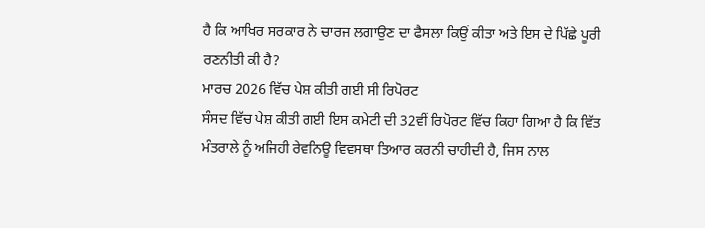ਹੈ ਕਿ ਆਖਿਰ ਸਰਕਾਰ ਨੇ ਚਾਰਜ ਲਗਾਉਣ ਦਾ ਫੈਸਲਾ ਕਿਉਂ ਕੀਤਾ ਅਤੇ ਇਸ ਦੇ ਪਿੱਛੇ ਪੂਰੀ ਰਣਨੀਤੀ ਕੀ ਹੈ?
ਮਾਰਚ 2026 ਵਿੱਚ ਪੇਸ਼ ਕੀਤੀ ਗਈ ਸੀ ਰਿਪੋਰਟ
ਸੰਸਦ ਵਿੱਚ ਪੇਸ਼ ਕੀਤੀ ਗਈ ਇਸ ਕਮੇਟੀ ਦੀ 32ਵੀਂ ਰਿਪੋਰਟ ਵਿੱਚ ਕਿਹਾ ਗਿਆ ਹੈ ਕਿ ਵਿੱਤ ਮੰਤਰਾਲੇ ਨੂੰ ਅਜਿਹੀ ਰੇਵਨਿਊ ਵਿਵਸਥਾ ਤਿਆਰ ਕਰਨੀ ਚਾਹੀਦੀ ਹੈ, ਜਿਸ ਨਾਲ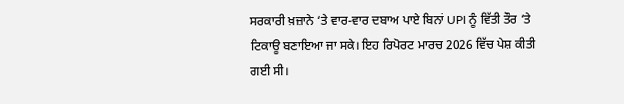ਸਰਕਾਰੀ ਖ਼ਜ਼ਾਨੇ ‘ਤੇ ਵਾਰ-ਵਾਰ ਦਬਾਅ ਪਾਏ ਬਿਨਾਂ UPI ਨੂੰ ਵਿੱਤੀ ਤੌਰ ‘ਤੇ ਟਿਕਾਊ ਬਣਾਇਆ ਜਾ ਸਕੇ। ਇਹ ਰਿਪੋਰਟ ਮਾਰਚ 2026 ਵਿੱਚ ਪੇਸ਼ ਕੀਤੀ ਗਈ ਸੀ।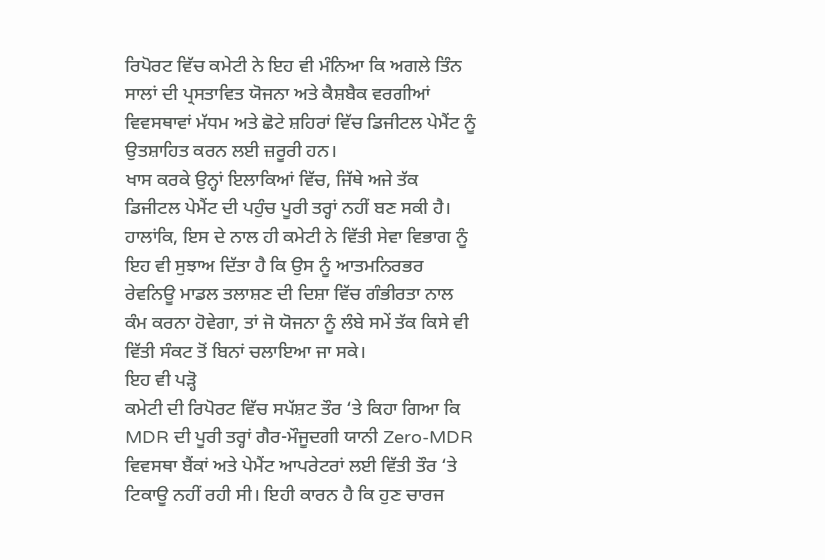ਰਿਪੋਰਟ ਵਿੱਚ ਕਮੇਟੀ ਨੇ ਇਹ ਵੀ ਮੰਨਿਆ ਕਿ ਅਗਲੇ ਤਿੰਨ ਸਾਲਾਂ ਦੀ ਪ੍ਰਸਤਾਵਿਤ ਯੋਜਨਾ ਅਤੇ ਕੈਸ਼ਬੈਕ ਵਰਗੀਆਂ ਵਿਵਸਥਾਵਾਂ ਮੱਧਮ ਅਤੇ ਛੋਟੇ ਸ਼ਹਿਰਾਂ ਵਿੱਚ ਡਿਜੀਟਲ ਪੇਮੈਂਟ ਨੂੰ ਉਤਸ਼ਾਹਿਤ ਕਰਨ ਲਈ ਜ਼ਰੂਰੀ ਹਨ।
ਖਾਸ ਕਰਕੇ ਉਨ੍ਹਾਂ ਇਲਾਕਿਆਂ ਵਿੱਚ, ਜਿੱਥੇ ਅਜੇ ਤੱਕ ਡਿਜੀਟਲ ਪੇਮੈਂਟ ਦੀ ਪਹੁੰਚ ਪੂਰੀ ਤਰ੍ਹਾਂ ਨਹੀਂ ਬਣ ਸਕੀ ਹੈ। ਹਾਲਾਂਕਿ, ਇਸ ਦੇ ਨਾਲ ਹੀ ਕਮੇਟੀ ਨੇ ਵਿੱਤੀ ਸੇਵਾ ਵਿਭਾਗ ਨੂੰ ਇਹ ਵੀ ਸੁਝਾਅ ਦਿੱਤਾ ਹੈ ਕਿ ਉਸ ਨੂੰ ਆਤਮਨਿਰਭਰ ਰੇਵਨਿਊ ਮਾਡਲ ਤਲਾਸ਼ਣ ਦੀ ਦਿਸ਼ਾ ਵਿੱਚ ਗੰਭੀਰਤਾ ਨਾਲ ਕੰਮ ਕਰਨਾ ਹੋਵੇਗਾ, ਤਾਂ ਜੋ ਯੋਜਨਾ ਨੂੰ ਲੰਬੇ ਸਮੇਂ ਤੱਕ ਕਿਸੇ ਵੀ ਵਿੱਤੀ ਸੰਕਟ ਤੋਂ ਬਿਨਾਂ ਚਲਾਇਆ ਜਾ ਸਕੇ।
ਇਹ ਵੀ ਪੜ੍ਹੋ
ਕਮੇਟੀ ਦੀ ਰਿਪੋਰਟ ਵਿੱਚ ਸਪੱਸ਼ਟ ਤੌਰ ‘ਤੇ ਕਿਹਾ ਗਿਆ ਕਿ MDR ਦੀ ਪੂਰੀ ਤਰ੍ਹਾਂ ਗੈਰ-ਮੌਜੂਦਗੀ ਯਾਨੀ Zero-MDR ਵਿਵਸਥਾ ਬੈਂਕਾਂ ਅਤੇ ਪੇਮੈਂਟ ਆਪਰੇਟਰਾਂ ਲਈ ਵਿੱਤੀ ਤੌਰ ‘ਤੇ ਟਿਕਾਊ ਨਹੀਂ ਰਹੀ ਸੀ। ਇਹੀ ਕਾਰਨ ਹੈ ਕਿ ਹੁਣ ਚਾਰਜ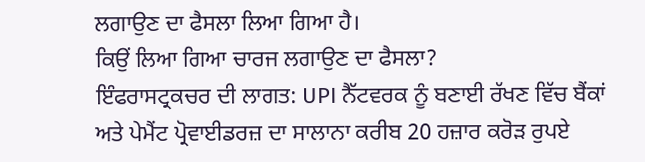ਲਗਾਉਣ ਦਾ ਫੈਸਲਾ ਲਿਆ ਗਿਆ ਹੈ।
ਕਿਉਂ ਲਿਆ ਗਿਆ ਚਾਰਜ ਲਗਾਉਣ ਦਾ ਫੈਸਲਾ?
ਇੰਫਰਾਸਟ੍ਰਕਚਰ ਦੀ ਲਾਗਤ: UPI ਨੈੱਟਵਰਕ ਨੂੰ ਬਣਾਈ ਰੱਖਣ ਵਿੱਚ ਬੈਂਕਾਂ ਅਤੇ ਪੇਮੈਂਟ ਪ੍ਰੋਵਾਈਡਰਜ਼ ਦਾ ਸਾਲਾਨਾ ਕਰੀਬ 20 ਹਜ਼ਾਰ ਕਰੋੜ ਰੁਪਏ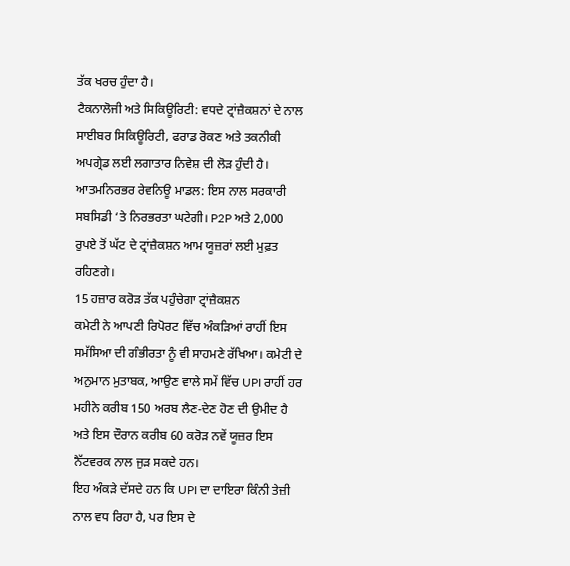ਤੱਕ ਖਰਚ ਹੁੰਦਾ ਹੈ।
ਟੈਕਨਾਲੋਜੀ ਅਤੇ ਸਿਕਿਊਰਿਟੀ: ਵਧਦੇ ਟ੍ਰਾਂਜ਼ੈਕਸ਼ਨਾਂ ਦੇ ਨਾਲ ਸਾਈਬਰ ਸਿਕਿਊਰਿਟੀ, ਫਰਾਡ ਰੋਕਣ ਅਤੇ ਤਕਨੀਕੀ ਅਪਗ੍ਰੇਡ ਲਈ ਲਗਾਤਾਰ ਨਿਵੇਸ਼ ਦੀ ਲੋੜ ਹੁੰਦੀ ਹੈ।
ਆਤਮਨਿਰਭਰ ਰੇਵਨਿਊ ਮਾਡਲ: ਇਸ ਨਾਲ ਸਰਕਾਰੀ ਸਬਸਿਡੀ ‘ਤੇ ਨਿਰਭਰਤਾ ਘਟੇਗੀ। P2P ਅਤੇ 2,000 ਰੁਪਏ ਤੋਂ ਘੱਟ ਦੇ ਟ੍ਰਾਂਜ਼ੈਕਸ਼ਨ ਆਮ ਯੂਜ਼ਰਾਂ ਲਈ ਮੁਫ਼ਤ ਰਹਿਣਗੇ।
15 ਹਜ਼ਾਰ ਕਰੋੜ ਤੱਕ ਪਹੁੰਚੇਗਾ ਟ੍ਰਾਂਜ਼ੈਕਸ਼ਨ
ਕਮੇਟੀ ਨੇ ਆਪਣੀ ਰਿਪੋਰਟ ਵਿੱਚ ਅੰਕੜਿਆਂ ਰਾਹੀਂ ਇਸ ਸਮੱਸਿਆ ਦੀ ਗੰਭੀਰਤਾ ਨੂੰ ਵੀ ਸਾਹਮਣੇ ਰੱਖਿਆ। ਕਮੇਟੀ ਦੇ ਅਨੁਮਾਨ ਮੁਤਾਬਕ, ਆਉਣ ਵਾਲੇ ਸਮੇਂ ਵਿੱਚ UPI ਰਾਹੀਂ ਹਰ ਮਹੀਨੇ ਕਰੀਬ 150 ਅਰਬ ਲੈਣ-ਦੇਣ ਹੋਣ ਦੀ ਉਮੀਦ ਹੈ ਅਤੇ ਇਸ ਦੌਰਾਨ ਕਰੀਬ 60 ਕਰੋੜ ਨਵੇਂ ਯੂਜ਼ਰ ਇਸ ਨੈੱਟਵਰਕ ਨਾਲ ਜੁੜ ਸਕਦੇ ਹਨ।
ਇਹ ਅੰਕੜੇ ਦੱਸਦੇ ਹਨ ਕਿ UPI ਦਾ ਦਾਇਰਾ ਕਿੰਨੀ ਤੇਜ਼ੀ ਨਾਲ ਵਧ ਰਿਹਾ ਹੈ, ਪਰ ਇਸ ਦੇ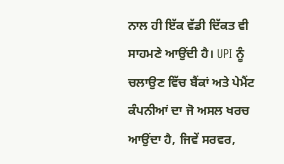ਨਾਲ ਹੀ ਇੱਕ ਵੱਡੀ ਦਿੱਕਤ ਵੀ ਸਾਹਮਣੇ ਆਉਂਦੀ ਹੈ। UPI ਨੂੰ ਚਲਾਉਣ ਵਿੱਚ ਬੈਂਕਾਂ ਅਤੇ ਪੇਮੈਂਟ ਕੰਪਨੀਆਂ ਦਾ ਜੋ ਅਸਲ ਖਰਚ ਆਉਂਦਾ ਹੈ, ਜਿਵੇਂ ਸਰਵਰ,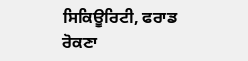ਸਿਕਿਊਰਿਟੀ, ਫਰਾਡ ਰੋਕਣਾ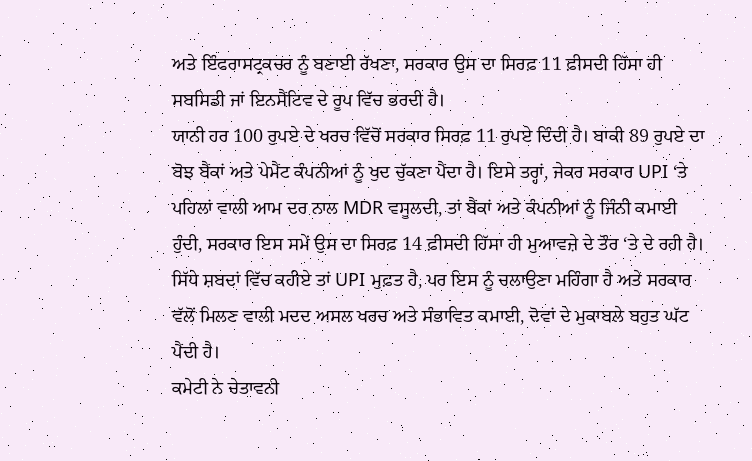ਅਤੇ ਇੰਫਰਾਸਟ੍ਰਕਚਰ ਨੂੰ ਬਣਾਈ ਰੱਖਣਾ, ਸਰਕਾਰ ਉਸ ਦਾ ਸਿਰਫ਼ 11 ਫ਼ੀਸਦੀ ਹਿੱਸਾ ਹੀ ਸਬਸਿਡੀ ਜਾਂ ਇਨਸੈਂਟਿਵ ਦੇ ਰੂਪ ਵਿੱਚ ਭਰਦੀ ਹੈ।
ਯਾਨੀ ਹਰ 100 ਰੁਪਏ ਦੇ ਖਰਚ ਵਿੱਚੋਂ ਸਰਕਾਰ ਸਿਰਫ਼ 11 ਰੁਪਏ ਦਿੰਦੀ ਹੈ। ਬਾਕੀ 89 ਰੁਪਏ ਦਾ ਬੋਝ ਬੈਂਕਾਂ ਅਤੇ ਪੇਮੈਂਟ ਕੰਪਨੀਆਂ ਨੂੰ ਖੁਦ ਚੁੱਕਣਾ ਪੈਂਦਾ ਹੈ। ਇਸੇ ਤਰ੍ਹਾਂ, ਜੇਕਰ ਸਰਕਾਰ UPI ‘ਤੇ ਪਹਿਲਾਂ ਵਾਲੀ ਆਮ ਦਰ ਨਾਲ MDR ਵਸੂਲਦੀ, ਤਾਂ ਬੈਂਕਾਂ ਅਤੇ ਕੰਪਨੀਆਂ ਨੂੰ ਜਿੰਨੀ ਕਮਾਈ ਹੁੰਦੀ, ਸਰਕਾਰ ਇਸ ਸਮੇਂ ਉਸ ਦਾ ਸਿਰਫ਼ 14 ਫ਼ੀਸਦੀ ਹਿੱਸਾ ਹੀ ਮੁਆਵਜ਼ੇ ਦੇ ਤੌਰ ‘ਤੇ ਦੇ ਰਹੀ ਹੈ।
ਸਿੱਧੇ ਸ਼ਬਦਾਂ ਵਿੱਚ ਕਹੀਏ ਤਾਂ UPI ਮੁਫ਼ਤ ਹੈ, ਪਰ ਇਸ ਨੂੰ ਚਲਾਉਣਾ ਮਹਿੰਗਾ ਹੈ ਅਤੇ ਸਰਕਾਰ ਵੱਲੋਂ ਮਿਲਣ ਵਾਲੀ ਮਦਦ ਅਸਲ ਖਰਚ ਅਤੇ ਸੰਭਾਵਿਤ ਕਮਾਈ, ਦੋਵਾਂ ਦੇ ਮੁਕਾਬਲੇ ਬਹੁਤ ਘੱਟ ਪੈਂਦੀ ਹੈ।
ਕਮੇਟੀ ਨੇ ਚੇਤਾਵਨੀ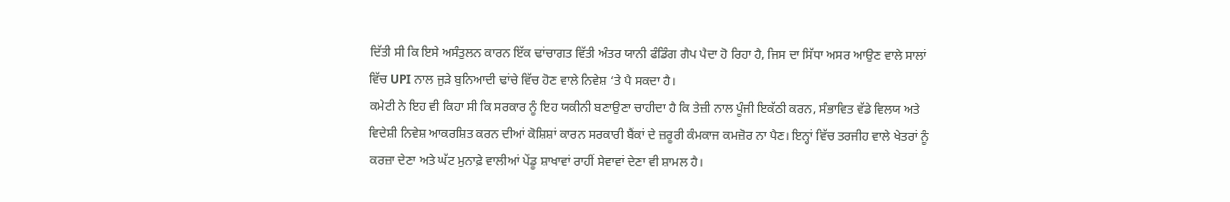ਦਿੱਤੀ ਸੀ ਕਿ ਇਸੇ ਅਸੰਤੁਲਨ ਕਾਰਨ ਇੱਕ ਢਾਂਚਾਗਤ ਵਿੱਤੀ ਅੰਤਰ ਯਾਨੀ ਫੰਡਿੰਗ ਗੈਪ ਪੈਦਾ ਹੋ ਰਿਹਾ ਹੈ, ਜਿਸ ਦਾ ਸਿੱਧਾ ਅਸਰ ਆਉਣ ਵਾਲੇ ਸਾਲਾਂ ਵਿੱਚ UPI ਨਾਲ ਜੁੜੇ ਬੁਨਿਆਦੀ ਢਾਂਚੇ ਵਿੱਚ ਹੋਣ ਵਾਲੇ ਨਿਵੇਸ਼ ‘ਤੇ ਪੈ ਸਕਦਾ ਹੈ।
ਕਮੇਟੀ ਨੇ ਇਹ ਵੀ ਕਿਹਾ ਸੀ ਕਿ ਸਰਕਾਰ ਨੂੰ ਇਹ ਯਕੀਨੀ ਬਣਾਉਣਾ ਚਾਹੀਦਾ ਹੈ ਕਿ ਤੇਜ਼ੀ ਨਾਲ ਪੂੰਜੀ ਇਕੱਠੀ ਕਰਨ, ਸੰਭਾਵਿਤ ਵੱਡੇ ਵਿਲਯ ਅਤੇ ਵਿਦੇਸ਼ੀ ਨਿਵੇਸ਼ ਆਕਰਸ਼ਿਤ ਕਰਨ ਦੀਆਂ ਕੋਸ਼ਿਸ਼ਾਂ ਕਾਰਨ ਸਰਕਾਰੀ ਬੈਂਕਾਂ ਦੇ ਜ਼ਰੂਰੀ ਕੰਮਕਾਜ ਕਮਜ਼ੋਰ ਨਾ ਪੈਣ। ਇਨ੍ਹਾਂ ਵਿੱਚ ਤਰਜੀਹ ਵਾਲੇ ਖੇਤਰਾਂ ਨੂੰ ਕਰਜ਼ਾ ਦੇਣਾ ਅਤੇ ਘੱਟ ਮੁਨਾਫ਼ੇ ਵਾਲੀਆਂ ਪੇਂਡੂ ਸ਼ਾਖਾਵਾਂ ਰਾਹੀਂ ਸੇਵਾਵਾਂ ਦੇਣਾ ਵੀ ਸ਼ਾਮਲ ਹੈ।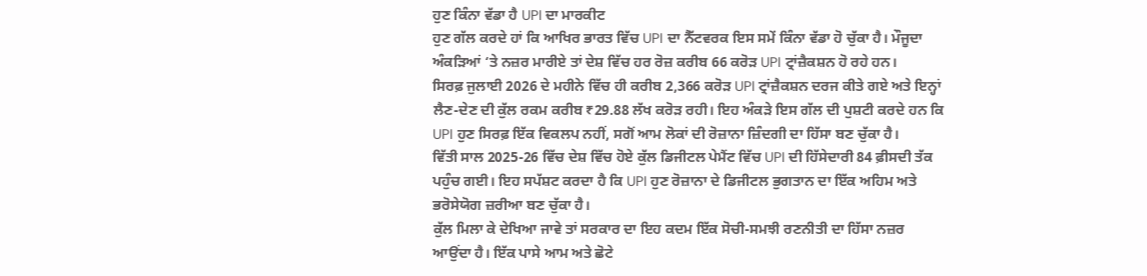ਹੁਣ ਕਿੰਨਾ ਵੱਡਾ ਹੈ UPI ਦਾ ਮਾਰਕੀਟ
ਹੁਣ ਗੱਲ ਕਰਦੇ ਹਾਂ ਕਿ ਆਖਿਰ ਭਾਰਤ ਵਿੱਚ UPI ਦਾ ਨੈੱਟਵਰਕ ਇਸ ਸਮੇਂ ਕਿੰਨਾ ਵੱਡਾ ਹੋ ਚੁੱਕਾ ਹੈ। ਮੌਜੂਦਾ ਅੰਕੜਿਆਂ ‘ਤੇ ਨਜ਼ਰ ਮਾਰੀਏ ਤਾਂ ਦੇਸ਼ ਵਿੱਚ ਹਰ ਰੋਜ਼ ਕਰੀਬ 66 ਕਰੋੜ UPI ਟ੍ਰਾਂਜ਼ੈਕਸ਼ਨ ਹੋ ਰਹੇ ਹਨ।
ਸਿਰਫ਼ ਜੁਲਾਈ 2026 ਦੇ ਮਹੀਨੇ ਵਿੱਚ ਹੀ ਕਰੀਬ 2,366 ਕਰੋੜ UPI ਟ੍ਰਾਂਜ਼ੈਕਸ਼ਨ ਦਰਜ ਕੀਤੇ ਗਏ ਅਤੇ ਇਨ੍ਹਾਂ ਲੈਣ-ਦੇਣ ਦੀ ਕੁੱਲ ਰਕਮ ਕਰੀਬ ₹29.88 ਲੱਖ ਕਰੋੜ ਰਹੀ। ਇਹ ਅੰਕੜੇ ਇਸ ਗੱਲ ਦੀ ਪੁਸ਼ਟੀ ਕਰਦੇ ਹਨ ਕਿ UPI ਹੁਣ ਸਿਰਫ਼ ਇੱਕ ਵਿਕਲਪ ਨਹੀਂ, ਸਗੋਂ ਆਮ ਲੋਕਾਂ ਦੀ ਰੋਜ਼ਾਨਾ ਜ਼ਿੰਦਗੀ ਦਾ ਹਿੱਸਾ ਬਣ ਚੁੱਕਾ ਹੈ।
ਵਿੱਤੀ ਸਾਲ 2025-26 ਵਿੱਚ ਦੇਸ਼ ਵਿੱਚ ਹੋਏ ਕੁੱਲ ਡਿਜੀਟਲ ਪੇਮੈਂਟ ਵਿੱਚ UPI ਦੀ ਹਿੱਸੇਦਾਰੀ 84 ਫ਼ੀਸਦੀ ਤੱਕ ਪਹੁੰਚ ਗਈ। ਇਹ ਸਪੱਸ਼ਟ ਕਰਦਾ ਹੈ ਕਿ UPI ਹੁਣ ਰੋਜ਼ਾਨਾ ਦੇ ਡਿਜੀਟਲ ਭੁਗਤਾਨ ਦਾ ਇੱਕ ਅਹਿਮ ਅਤੇ ਭਰੋਸੇਯੋਗ ਜ਼ਰੀਆ ਬਣ ਚੁੱਕਾ ਹੈ।
ਕੁੱਲ ਮਿਲਾ ਕੇ ਦੇਖਿਆ ਜਾਵੇ ਤਾਂ ਸਰਕਾਰ ਦਾ ਇਹ ਕਦਮ ਇੱਕ ਸੋਚੀ-ਸਮਝੀ ਰਣਨੀਤੀ ਦਾ ਹਿੱਸਾ ਨਜ਼ਰ ਆਉਂਦਾ ਹੈ। ਇੱਕ ਪਾਸੇ ਆਮ ਅਤੇ ਛੋਟੇ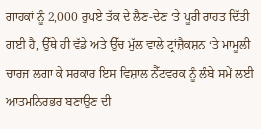ਗਾਹਕਾਂ ਨੂੰ 2,000 ਰੁਪਏ ਤੱਕ ਦੇ ਲੈਣ-ਦੇਣ ‘ਤੇ ਪੂਰੀ ਰਾਹਤ ਦਿੱਤੀ ਗਈ ਹੈ, ਉੱਥੇ ਹੀ ਵੱਡੇ ਅਤੇ ਉੱਚ ਮੁੱਲ ਵਾਲੇ ਟ੍ਰਾਂਜ਼ੈਕਸ਼ਨ ‘ਤੇ ਮਾਮੂਲੀ ਚਾਰਜ ਲਗਾ ਕੇ ਸਰਕਾਰ ਇਸ ਵਿਸ਼ਾਲ ਨੈੱਟਵਰਕ ਨੂੰ ਲੰਬੇ ਸਮੇਂ ਲਈ ਆਤਮਨਿਰਭਰ ਬਣਾਉਣ ਦੀ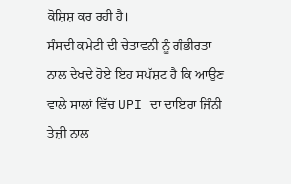ਕੋਸ਼ਿਸ਼ ਕਰ ਰਹੀ ਹੈ।
ਸੰਸਦੀ ਕਮੇਟੀ ਦੀ ਚੇਤਾਵਨੀ ਨੂੰ ਗੰਭੀਰਤਾ ਨਾਲ ਦੇਖਦੇ ਹੋਏ ਇਹ ਸਪੱਸ਼ਟ ਹੈ ਕਿ ਆਉਣ ਵਾਲੇ ਸਾਲਾਂ ਵਿੱਚ UPI ਦਾ ਦਾਇਰਾ ਜਿੰਨੀ ਤੇਜ਼ੀ ਨਾਲ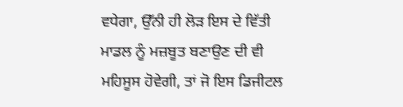ਵਧੇਗਾ, ਉੱਨੀ ਹੀ ਲੋੜ ਇਸ ਦੇ ਵਿੱਤੀ ਮਾਡਲ ਨੂੰ ਮਜ਼ਬੂਤ ਬਣਾਉਣ ਦੀ ਵੀ ਮਹਿਸੂਸ ਹੋਵੇਗੀ, ਤਾਂ ਜੋ ਇਸ ਡਿਜੀਟਲ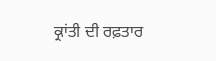ਕ੍ਰਾਂਤੀ ਦੀ ਰਫ਼ਤਾਰ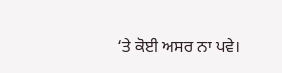‘ਤੇ ਕੋਈ ਅਸਰ ਨਾ ਪਵੇ।